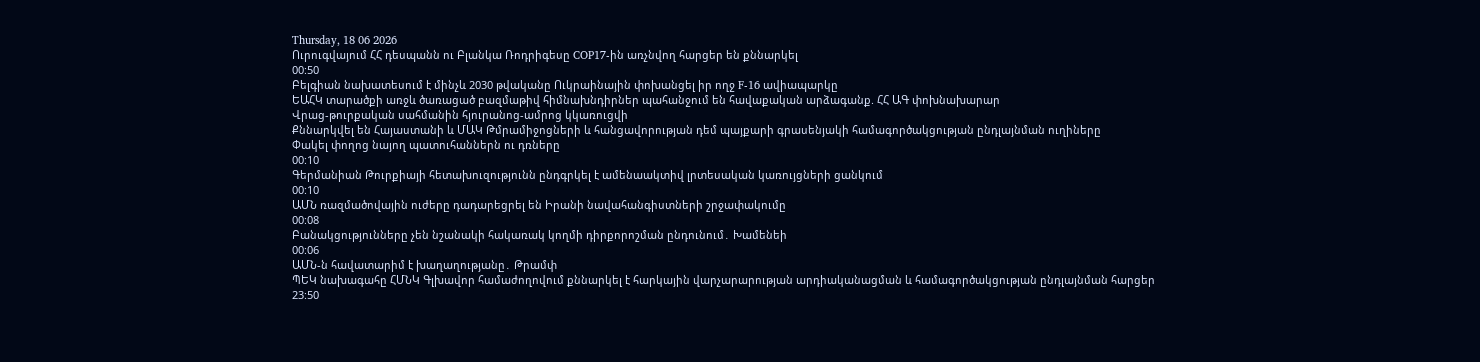Thursday, 18 06 2026
Ուրուգվայում ՀՀ դեսպանն ու Բլանկա Ռոդրիգեսը COP17-ին առչնվող հարցեր են քննարկել
00:50
Բելգիան նախատեսում է մինչև 2030 թվականը Ուկրաինային փոխանցել իր ողջ F-16 ավիապարկը
ԵԱՀԿ տարածքի առջև ծառացած բազմաթիվ հիմնախնդիրներ պահանջում են հավաքական արձագանք. ՀՀ ԱԳ փոխնախարար
Վրաց-թուրքական սահմանին հյուրանոց-ամրոց կկառուցվի
Քննարկվել են Հայաստանի և ՄԱԿ Թմրամիջոցների և հանցավորության դեմ պայքարի գրասենյակի համագործակցության ընդլայնման ուղիները
Փակել փողոց նայող պատուհաններն ու դռները
00:10
Գերմանիան Թուրքիայի հետախուզությունն ընդգրկել է ամենաակտիվ լրտեսական կառույցների ցանկում
00:10
ԱՄՆ ռազմածովային ուժերը դադարեցրել են Իրանի նավահանգիստների շրջափակումը
00:08
Բանակցությունները չեն նշանակի հակառակ կողմի դիրքորոշման ընդունում․ Խամենեի
00:06
ԱՄՆ-ն հավատարիմ է խաղաղությանը․ Թրամփ
ՊԵԿ նախագահը ՀՄՆԿ Գլխավոր համաժողովում քննարկել է հարկային վարչարարության արդիականացման և համագործակցության ընդլայնման հարցեր
23:50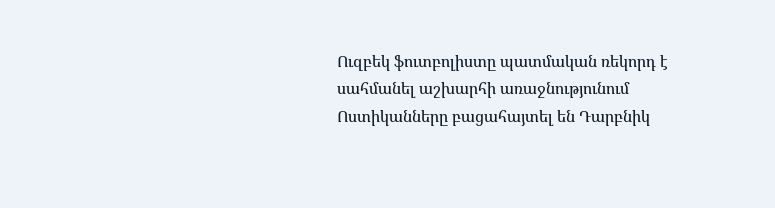Ուզբեկ ֆուտբոլիստը պատմական ռեկորդ է սահմանել աշխարհի առաջնությունում
Ոստիկանները բացահայտել են Դարբնիկ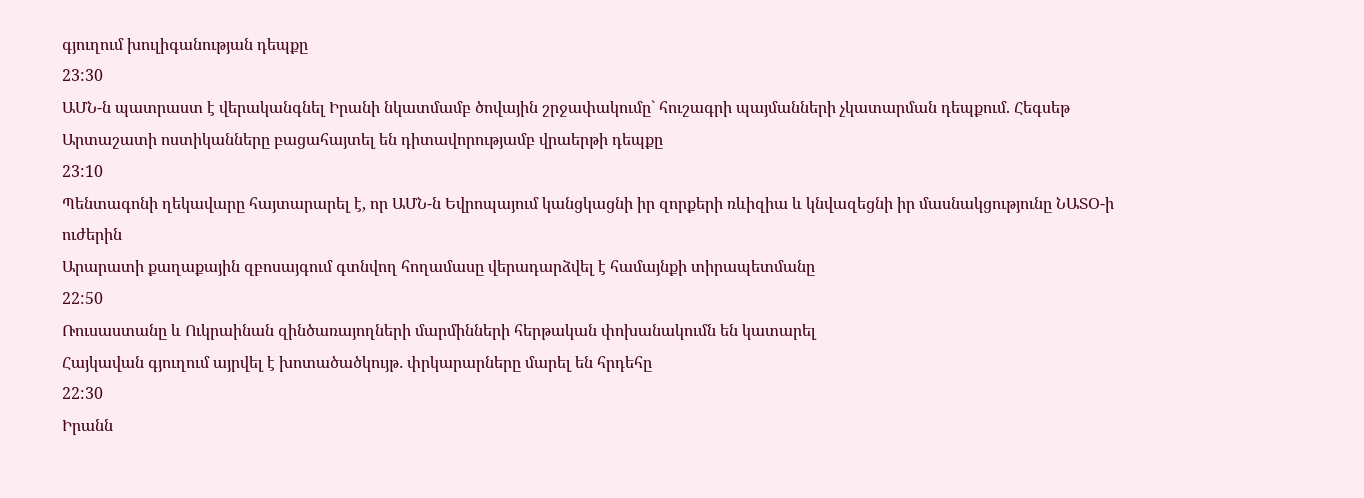գյուղում խուլիգանության դեպքը
23:30
ԱՄՆ-ն պատրաստ է վերականգնել Իրանի նկատմամբ ծովային շրջափակումը` հուշագրի պայմանների չկատարման դեպքում. Հեգսեթ
Արտաշատի ոստիկանները բացահայտել են դիտավորությամբ վրաերթի դեպքը
23:10
Պենտագոնի ղեկավարը հայտարարել է, որ ԱՄՆ-ն Եվրոպայում կանցկացնի իր զորքերի ռևիզիա և կնվազեցնի իր մասնակցությունը ՆԱՏՕ-ի ուժերին
Արարատի քաղաքային զբոսայգում գտնվող հողամասը վերադարձվել է համայնքի տիրապետմանը
22:50
Ռուսաստանը և Ուկրաինան զինծառայողների մարմինների հերթական փոխանակումն են կատարել
Հայկավան գյուղում այրվել է խոտածածկույթ․ փրկարարները մարել են հրդեհը
22:30
Իրանն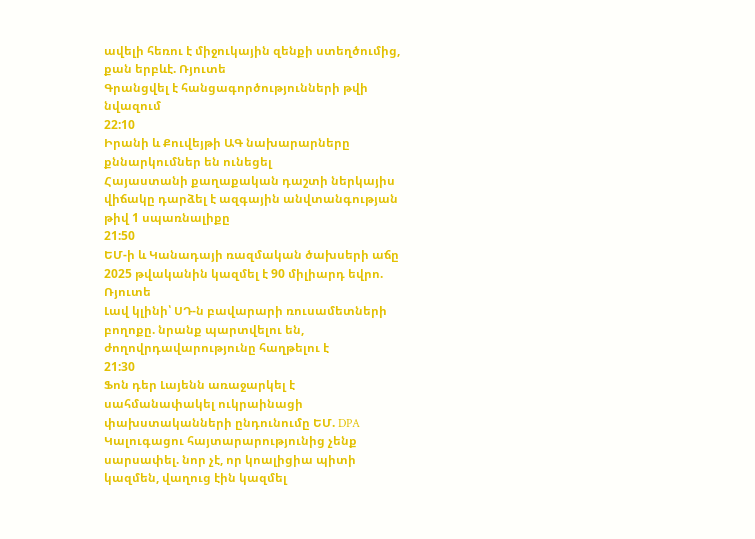ավելի հեռու է միջուկային զենքի ստեղծումից, քան երբևէ. Ռյուտե
Գրանցվել է հանցագործությունների թվի նվազում
22:10
Իրանի և Քուվեյթի ԱԳ նախարարները քննարկումներ են ունեցել
Հայաստանի քաղաքական դաշտի ներկայիս վիճակը դարձել է ազգային անվտանգության թիվ 1 սպառնալիքը
21:50
ԵՄ-ի և Կանադայի ռազմական ծախսերի աճը 2025 թվականին կազմել է 90 միլիարդ եվրո. Ռյուտե
Լավ կլինի՝ ՍԴ-ն բավարարի ռուսամետների բողոքը. նրանք պարտվելու են, ժողովրդավարությունը հաղթելու է
21:30
Ֆոն դեր Լայենն առաջարկել է սահմանափակել ուկրաինացի փախստականների ընդունումը ԵՄ. DPA
Կալուգացու հայտարարությունից չենք սարսափել. նոր չէ, որ կոալիցիա պիտի կազմեն, վաղուց էին կազմել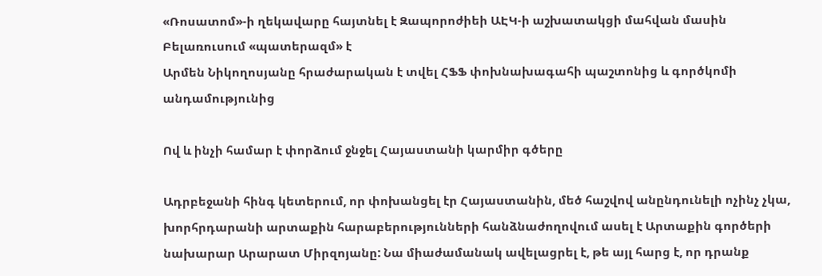«Ռոսատոմ»-ի ղեկավարը հայտնել է Զապորոժիեի ԱԷԿ-ի աշխատակցի մահվան մասին
Բելառուսում «պատերազմ» է
Արմեն Նիկողոսյանը հրաժարական է տվել ՀՖՖ փոխնախագահի պաշտոնից և գործկոմի անդամությունից

Ով և ինչի համար է փորձում ջնջել Հայաստանի կարմիր գծերը

Ադրբեջանի հինգ կետերում, որ փոխանցել էր Հայաստանին, մեծ հաշվով անընդունելի ոչինչ չկա, խորհրդարանի արտաքին հարաբերությունների հանձնաժողովում ասել է Արտաքին գործերի նախարար Արարատ Միրզոյանը: Նա միաժամանակ ավելացրել է, թե այլ հարց է, որ դրանք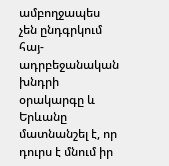ամբողջապես չեն ընդգրկում հայ-ադրբեջանական խնդրի օրակարգը և Երևանը մատնանշել է, որ դուրս է մնում իր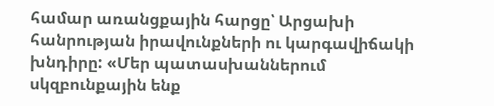համար առանցքային հարցը՝ Արցախի հանրության իրավունքների ու կարգավիճակի խնդիրը: «Մեր պատասխաններում սկզբունքային ենք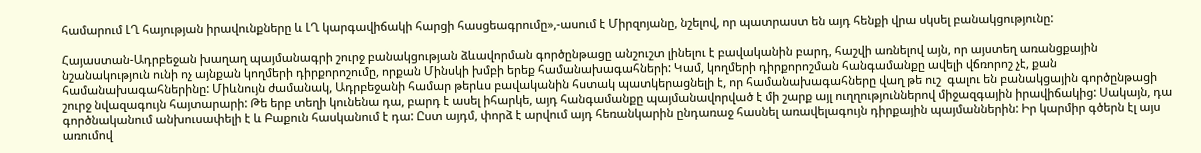համարում ԼՂ հայության իրավունքները և ԼՂ կարգավիճակի հարցի հասցեագրումը»,-ասում է Միրզոյանը, նշելով, որ պատրաստ են այդ հենքի վրա սկսել բանակցությունը:

Հայաստան-Ադրբեջան խաղաղ պայմանագրի շուրջ բանակցության ձևավորման գործընթացը անշուշտ լինելու է բավականին բարդ, հաշվի առնելով այն, որ այստեղ առանցքային նշանակություն ունի ոչ այնքան կողմերի դիրքորոշումը, որքան Մինսկի խմբի երեք համանախագահների: Կամ, կողմերի դիրքորոշման հանգամանքը ավելի վճռորոշ չէ, քան համանախագահներինը: Միևնույն ժամանակ, Ադրբեջանի համար թերևս բավականին հստակ պատկերացնելի է, որ համանախագահները վաղ թե ուշ  գալու են բանակցային գործընթացի շուրջ նվազագույն հայտարարի: Թե երբ տեղի կունենա դա, բարդ է ասել իհարկե, այդ հանգամանքը պայմանավորված է մի շարք այլ ուղղություններով միջազգային իրավիճակից: Սակայն, դա գործնականում անխուսափելի է և Բաքուն հասկանում է դա: Ըստ այդմ, փորձ է արվում այդ հեռանկարին ընդառաջ հասնել առավելագույն դիրքային պայմաններին: Իր կարմիր գծերն էլ այս առումով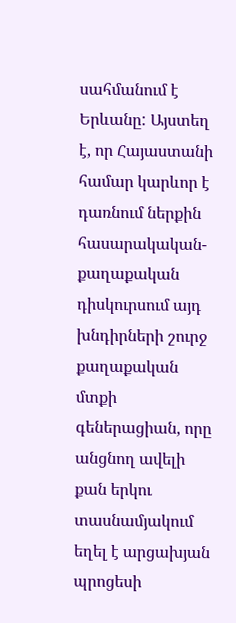սահմանում է Երևանը: Այստեղ է, որ Հայաստանի համար կարևոր է դառնում ներքին հասարակական-քաղաքական դիսկուրսում այդ խնդիրների շուրջ քաղաքական մտքի գեներացիան, որը անցնող ավելի քան երկու տասնամյակում եղել է արցախյան պրոցեսի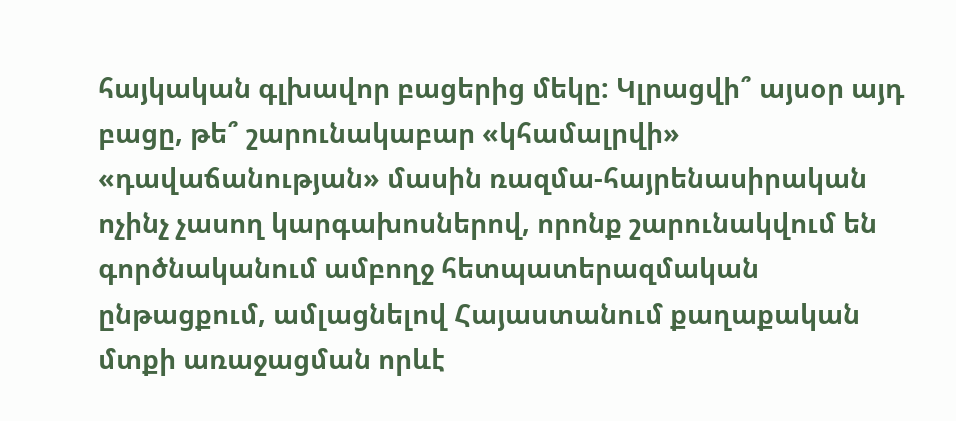հայկական գլխավոր բացերից մեկը: Կլրացվի՞ այսօր այդ բացը, թե՞ շարունակաբար «կհամալրվի» «դավաճանության» մասին ռազմա-հայրենասիրական ոչինչ չասող կարգախոսներով, որոնք շարունակվում են գործնականում ամբողջ հետպատերազմական ընթացքում, ամլացնելով Հայաստանում քաղաքական մտքի առաջացման որևէ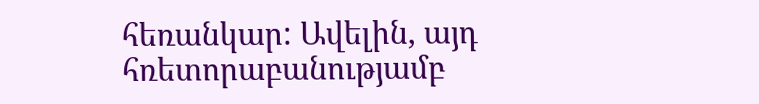հեռանկար: Ավելին, այդ հռետորաբանությամբ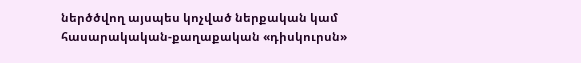ներծծվող այսպես կոչված ներքական կամ հասարակական-քաղաքական «դիսկուրսն»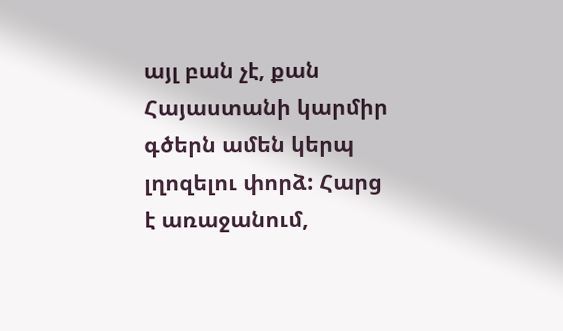այլ բան չէ, քան Հայաստանի կարմիր գծերն ամեն կերպ լղոզելու փորձ: Հարց է առաջանում,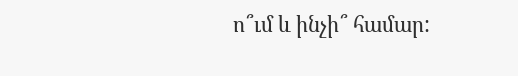ո՞ւմ և ինչի՞ համար: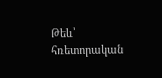Թեև՝ հռետորական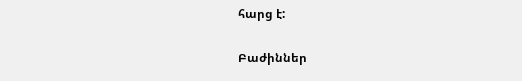հարց է:

Բաժիններ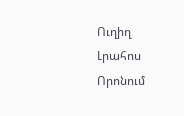Ուղիղ
Լրահոս
Որոնում